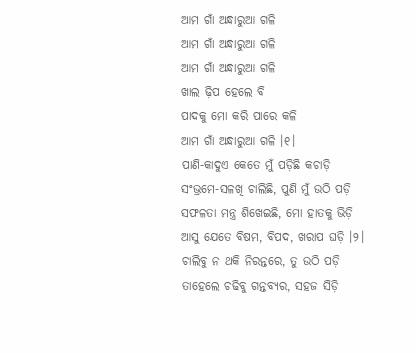ଆମ ଗାଁ ଅନ୍ଧାରୁଆ ଗଳି
ଆମ ଗାଁ ଅନ୍ଧାରୁଆ ଗଳି
ଆମ ଗାଁ ଅନ୍ଧାରୁଆ ଗଳି
ଖାଲ ଢ଼ିପ ହେଲେ ବି
ପାଦକୁ ମୋ କରି ପାରେ କଳି
ଆମ ଗାଁ ଅନ୍ଧାରୁଆ ଗଳି ।୧।
ପାଣି-କାଦୁଏ କେତେ ମୁଁ ପଡ଼ିଛି କଚାଡ଼ି
ସଂଭ୍ରମେ-ସଳଖି ଚାଲିଛି, ପୁଣି ମୁଁ ଉଠି ପଡ଼ି
ସଫଳତା ମନ୍ତ୍ର ଶିଖେଇଛି, ମୋ ହାତକୁ ଭିଡ଼ି
ଆସୁ ଯେତେ ବିଷମ, ବିପଦ, ଖରାପ ଘଡ଼ି ।୨।
ଚାଲିବୁ ନ ଥକି ନିରନ୍ତରେ, ତୁ ଉଠି ପଡ଼ି
ତାହେଲେ ଚଢିବୁ ଗନ୍ତବ୍ୟର, ସହଜ ସିଡ଼ି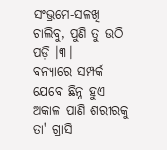ସଂଭ୍ରମେ-ସଳଖି ଚାଲିବୁ, ପୁଣି ତୁ ଉଠି ପଡ଼ି ।୩।
ବନ୍ୟାରେ ସମ୍ପର୍କ ଯେବେ ଛିନ୍ନ ହୁଏ
ଅକାଳ ପାଣି ଶରୀରକୁ ତା' ଗ୍ରାସି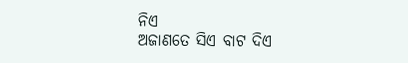ନିଏ
ଅଜାଣତେ ସିଏ ବାଟ ଦିଏ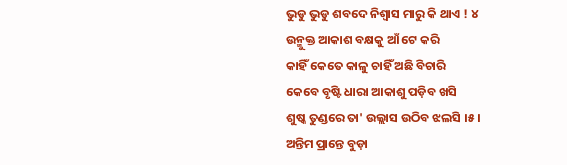ଭୁଡୁ ଭୁଡୁ ଶବଦେ ନିଶ୍ୱାସ ମାରୁ କି ଥାଏ ! ୪
ଉନ୍ମୁକ୍ତ ଆକାଶ ବକ୍ଷକୁ ଆଁ ଟେ କରି
କାହିଁ କେତେ କାଳୁ ଚାହିଁ ଅଛି ବିଚାରି
କେବେ ବୃଷ୍ଟି ଧାରା ଆକାଶୁ ପଡ଼ିବ ଖସି
ଶୁଷ୍କ ତୁଣ୍ଡରେ ତା' ଉଲ୍ଲାସ ଉଠିବ ଝଲସି ।୫।
ଅନ୍ତିମ ପ୍ରାନ୍ତେ ବୁଡ଼ା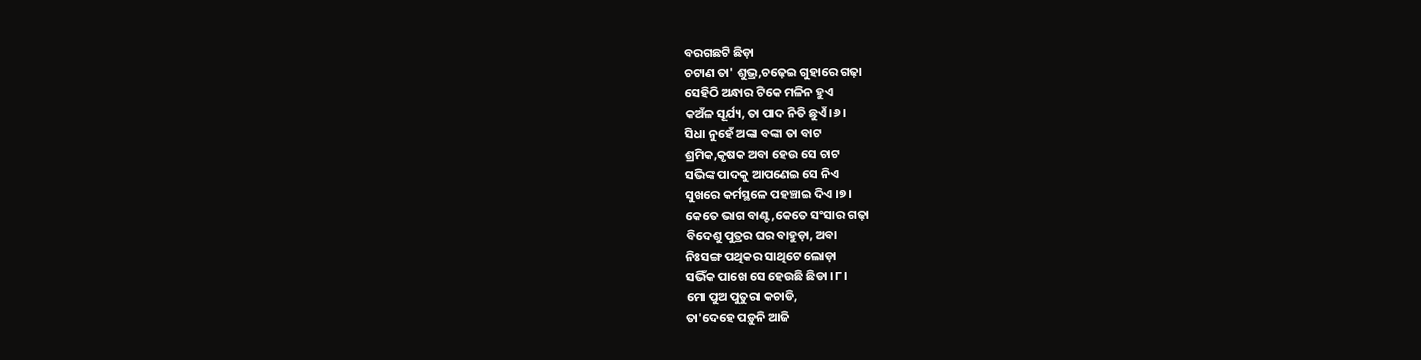ବରଗଛଟି ଛିଡ଼ା
ଚଟାଣ ତା' ଶୁଭ୍ର,ଚଢ଼େଇ ଗୁହାରେ ଗଢ଼ା
ସେହିଠି ଅନ୍ଧାର ଟିକେ ମଳିନ ହୁଏ
କଅଁଳ ସୂର୍ଯ୍ୟ, ତା ପାଦ ନିତି ଛୁଏଁ ।୬।
ସିଧା ନୁହେଁ ଅଙ୍କା ବଙ୍କା ତା ବାଟ
ଶ୍ରମିକ,କୃଷକ ଅବା ହେଉ ସେ ଚାଟ
ସଭିଙ୍କ ପାଦକୁ ଆପଣେଇ ସେ ନିଏ
ସୁଖରେ କର୍ମସ୍ଥଳେ ପହଞ୍ଚାଇ ଦିଏ ।୭।
କେତେ ଭାଗ ବାଣ୍ଟ,କେତେ ସଂସାର ଗଢ଼ା
ବିଦେଶୁ ପୁତ୍ରର ଘର ବାହୁଡ଼ା, ଅବା
ନିଃସଙ୍ଗ ପଥିକର ସାଥିଟେ ଲୋଡ଼ା
ସଭିଁକ ପାଖେ ସେ ହେଉଛି ଛିଡା ।୮।
ମୋ ପୁଅ ପୁତୁରା କଚାଡି,
ତା'ଦେହେ ପଡ଼ୁନି ଆଜି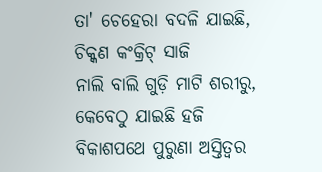ତା' ଚେହେରା ବଦଳି ଯାଇଛି,
ଚିକ୍କଣ କଂକ୍ରିଟ୍ ସାଜି
ନାଲି ବାଲି ଗୁଡ଼ି ମାଟି ଶରୀରୁ,
କେବେଠୁ ଯାଇଛି ହଜି
ବିକାଶପଥେ ପୁରୁଣା ଅସ୍ତିତ୍ବର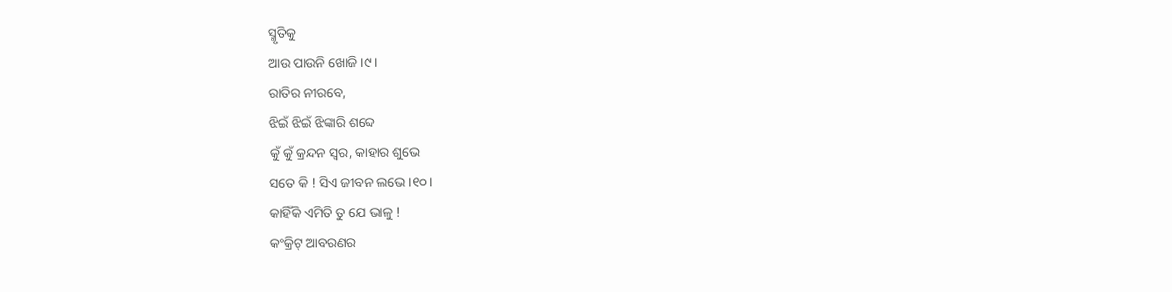ସ୍ମୃତିକୁ
ଆଉ ପାଉନି ଖୋଜି ।୯।
ରାତିର ନୀରବେ,
ଝିଇଁ ଝିଇଁ ଝିଙ୍କାରି ଶବ୍ଦେ
କୁଁ କୁଁ କ୍ରନ୍ଦନ ସ୍ୱର, କାହାର ଶୁଭେ
ସତେ କି ! ସିଏ ଜୀବନ ଲଭେ ।୧୦।
କାହିଁକି ଏମିତି ତୁ ଯେ ଭାଳୁ !
କଂକ୍ରିଟ୍ ଆବରଣର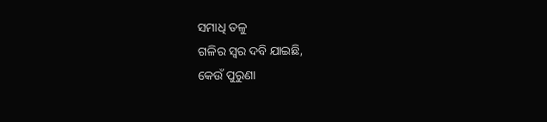ସମାଧି ତଳୁ
ଗଳିର ସ୍ୱର ଦବି ଯାଇଛି,
କେଉଁ ପୁରୁଣା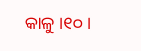କାଳୁ ।୧୦।